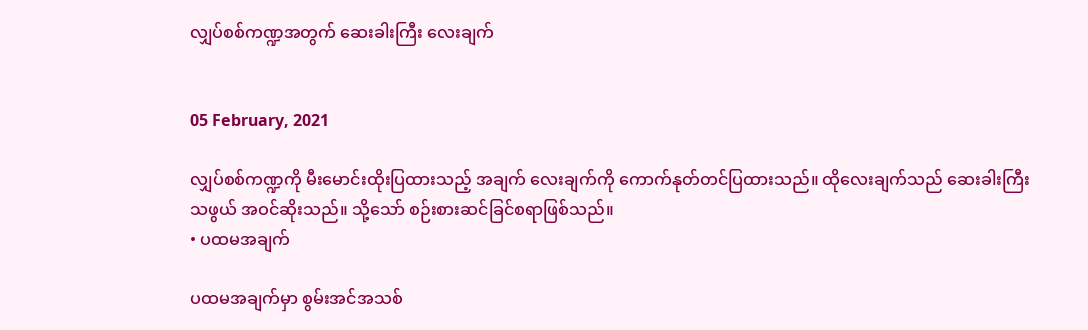လျှပ်စစ်ကဏ္ဍအတွက် ဆေးခါးကြီး လေးချက်


05 February, 2021

လျှပ်စစ်ကဏ္ဍကို မီးမောင်းထိုးပြထားသည့် အချက် လေးချက်ကို ကောက်နုတ်တင်ပြထားသည်။ ထိုလေးချက်သည် ဆေးခါးကြီးသဖွယ် အဝင်ဆိုးသည်။ သို့သော် စဉ်းစားဆင်ခြင်စရာဖြစ်သည်။
• ပထမအချက်

ပထမအချက်မှာ စွမ်းအင်အသစ်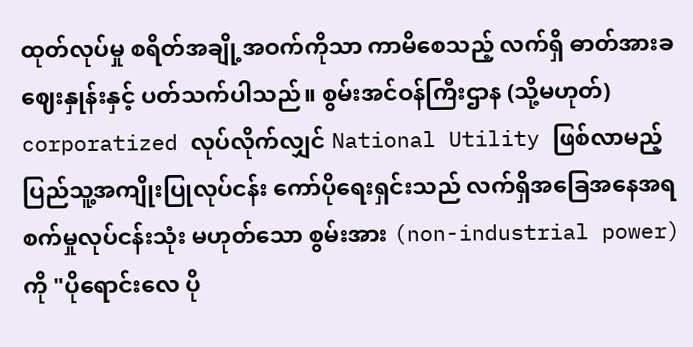ထုတ်လုပ်မှု စရိတ်အချို့အဝက်ကိုသာ ကာမိစေသည့် လက်ရှိ ဓာတ်အားခဈေးနှုန်းနှင့် ပတ်သက်ပါသည်။ စွမ်းအင်ဝန်ကြီးဌာန (သို့မဟုတ်) corporatized လုပ်လိုက်လျှင် National Utility ဖြစ်လာမည့် ပြည်သူ့အကျိုးပြုလုပ်ငန်း ကော်ပိုရေးရှင်းသည် လက်ရှိအခြေအနေအရ စက်မှုလုပ်ငန်းသုံး မဟုတ်သော စွမ်းအား (non-industrial power) ကို "ပိုရောင်းလေ ပို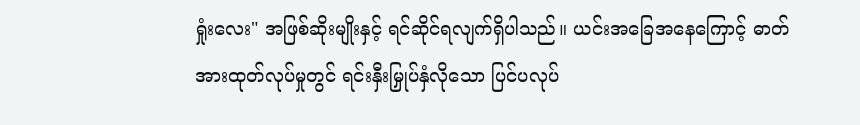ရှုံးလေး" အဖြစ်ဆိုးမျိုးနှင့် ရင်ဆိုင်ရလျက်ရှိပါသည်။ ယင်းအခြေအနေကြောင့် ဓာတ်အားထုတ်လုပ်မှုတွင် ရင်းနှီးမြှုပ်နှံလိုသော ပြင်ပလုပ်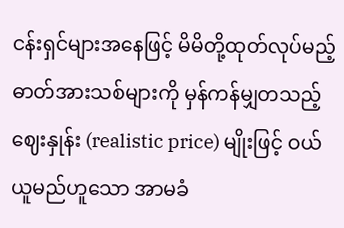ငန်းရှင်များအနေဖြင့် မိမိတို့ထုတ်လုပ်မည့် ဓာတ်အားသစ်များကို မှန်ကန်မျှတသည့် ဈေးနှုန်း (realistic price) မျိုးဖြင့် ဝယ်ယူမည်ဟူသော အာမခံ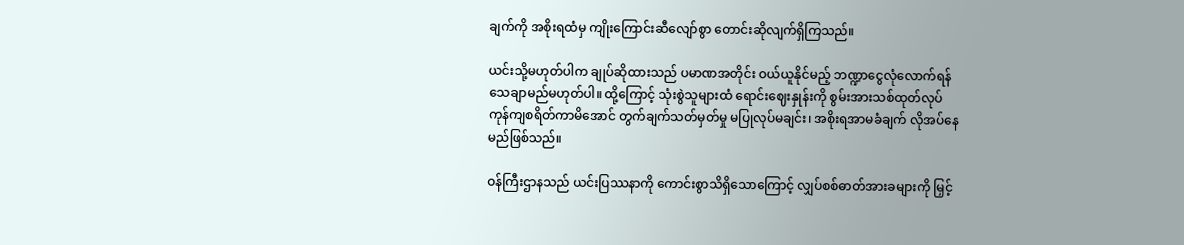ချက်ကို အစိုးရထံမှ ကျိုးကြောင်းဆီလျော်စွာ တောင်းဆိုလျက်ရှိကြသည်။

ယင်းသို့မဟုတ်ပါက ချုပ်ဆိုထားသည် ပမာဏအတိုင်း ဝယ်ယူနိုင်မည့် ဘဏ္ဍာငွေလုံလောက်ရန် သေချာမည်မဟုတ်ပါ။ ထို့ကြောင့် သုံးစွဲသူများထံ ရောင်းဈေးနှုန်းကို စွမ်းအားသစ်ထုတ်လုပ် ကုန်ကျစရိတ်ကာမိအောင် တွက်ချက်သတ်မှတ်မှု မပြုလုပ်မချင်း၊ အစိုးရအာမခံချက် လိုအပ်နေမည်ဖြစ်သည်။

ဝန်ကြီးဌာနသည် ယင်းပြဿနာကို ကောင်းစွာသိရှိသောကြောင့် လျှပ်စစ်ဓာတ်အားခများကို မြှင့်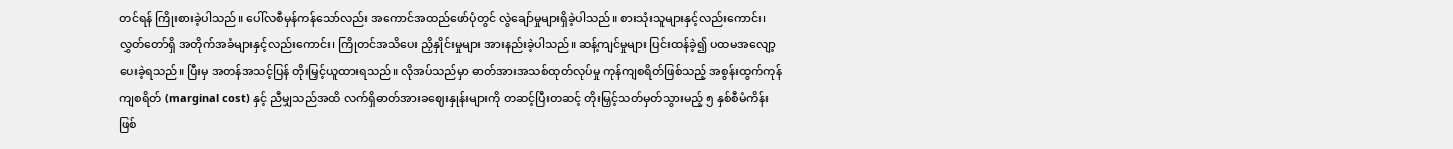တင်ရန် ကြိုးစားခဲ့ပါသည်။ ပေါ်လစီမှန်ကန်သော်လည်း အကောင်အထည်ဖော်ပုံတွင် လွဲချော်မှုများရှိခဲ့ပါသည်။ စားသုံးသူများနှင့်လည်းကောင်း၊ လွှတ်တော်ရှိ အတိုက်အခံများနှင့်လည်းကောင်း၊ ကြိုတင်အသိပေး ညှိနှိုင်းမှုများ အားနည်းခဲ့ပါသည်။ ဆန့်ကျင်မှုများ ပြင်းထန်ခဲ့၍ ပထမအလျော့ပေးခဲ့ရသည်။ ပြီးမှ အတန်အသင့်ပြန် တိုးမြှင့်ယူထားရသည်။ လိုအပ်သည်မှာ ဓာတ်အားအသစ်ထုတ်လုပ်မှု ကုန်ကျစရိတ်ဖြစ်သည့် အစွန်းထွက်ကုန်ကျစရိတ် (marginal cost) နှင့် ညီမျှသည်အထိ လက်ရှိဓာတ်အားခဈေးနှုန်းများကို တဆင့်ပြီးတဆင့် တိုးမြှင့်သတ်မှတ်သွားမည့် ၅ နှစ်စီမံကိန်းဖြစ်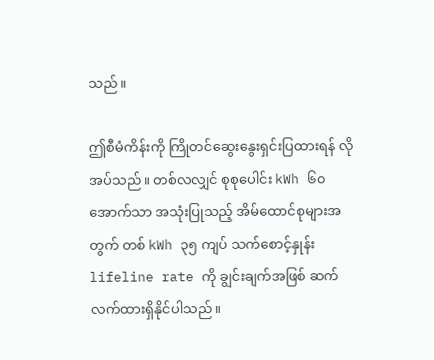သည်။

ဤစီမံကိန်းကို ကြိုတင်ဆွေးနွေးရှင်းပြထားရန် လိုအပ်သည်။ တစ်လလျှင် စုစုပေါင်း kWh ၆၀ အောက်သာ အသုံးပြုသည့် အိမ်ထောင်စုများအတွက် တစ် kWh ၃၅ ကျပ် သက်စောင့်နှုန်း lifeline rate ကို ချွင်းချက်အဖြစ် ဆက်လက်ထားရှိနိုင်ပါသည်။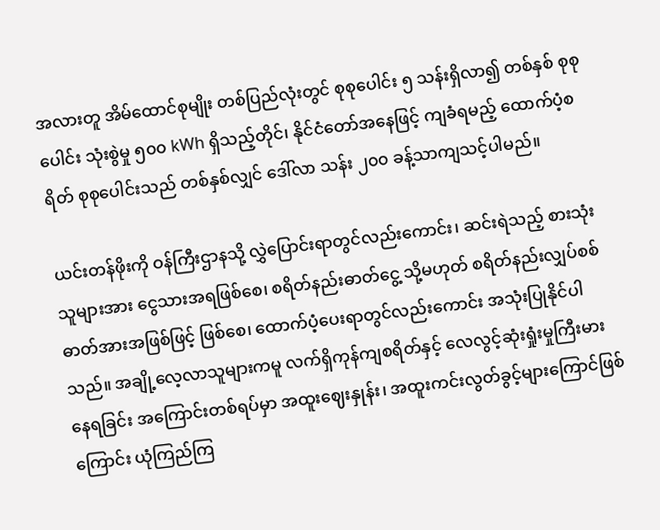အလားတူ အိမ်ထောင်စုမျိုး တစ်ပြည်လုံးတွင် စုစုပေါင်း ၅ သန်းရှိလာ၍ တစ်နှစ် စုစုပေါင်း သုံးစွဲမှု ၅၀၀ kWh ရှိသည့်တိုင်၊ နိုင်ငံတော်အနေဖြင့် ကျခံရမည့် ထောက်ပံ့စရိတ် စုစုပေါင်းသည် တစ်နှစ်လျှင် ဒေါ်လာ သန်း ၂၀၀ ခန့်သာကျသင့်ပါမည်။

ယင်းတန်ဖိုးကို ဝန်ကြီးဌာနသို့ လွှဲပြောင်းရာတွင်လည်းကောင်း၊ ဆင်းရဲသည့် စားသုံးသူများအား ငွေသားအရဖြစ်စေ၊ စရိတ်နည်းဓာတ်ငွေ့ သို့မဟုတ် စရိတ်နည်းလျှပ်စစ်ဓာတ်အားအဖြစ်ဖြင့် ဖြစ်စေ၊ ထောက်ပံ့ပေးရာတွင်လည်းကောင်း အသုံးပြုနိုင်ပါသည်။ အချို့လေ့လာသူများကမူ လက်ရှိကုန်ကျစရိတ်နှင့် လေလွင့်ဆုံးရှုံးမှုကြီးမားနေရခြင်း အကြောင်းတစ်ရပ်မှာ အထူးဈေးနှုန်း၊ အထူးကင်းလွတ်ခွင့်များကြောင်ဖြစ်ကြောင်း ယုံကြည်ကြ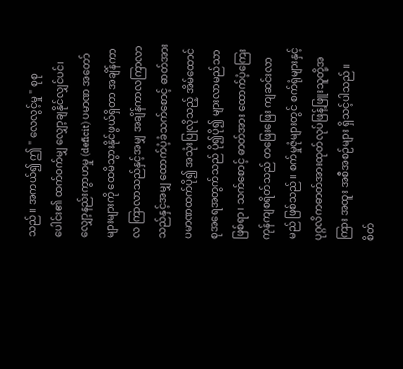သည်။ အကယ်၍ ဤ " လေလွင့်မှု " စုစုပေါင်း၏ ထက်ဝက်မျှ လျှော့ချနိုင်လျှင်ပင်၊ လျှော့နည်းကွာဟမှု (deficit) ပမာဏ အတော်များများကို ထေမိသွားနိုင်ဖွယ်ရှိတာ အချိန်ကာလ ကြာလာသည်နှင့်အမျှ အချိန်ကာလကြာလာသည်နှင့်အမျှ ထောက်ပံ့ခံသက်စောင့် ဓာတ်အားပမာဏထက်ပို၍ အသုံးပြုလိုသည့် အိမ်ထောင်စုအရေအတွက်သည် ပို၍ပို၍ များလာမည်သာဖြစ်ရာ၊ သက်စောင့် ဓာတ်အား ထောက်ပံ့ကြေးကုန်ကျစရိတ်သည် တဖြေးဖြေး ကျဆင်းလာမည် ဖြစ်သည်။ စက်မှုဇုံများတွင် စက်ရုံများနှင့် ပုဂ္ဂလိကဓာတ်အားထုတ်လုပ်ဖြန့်ဖြူးသူတို့အကြား အထူး အစီအစဉ်များ ရှိသင့်ပါသည်။ စိတ်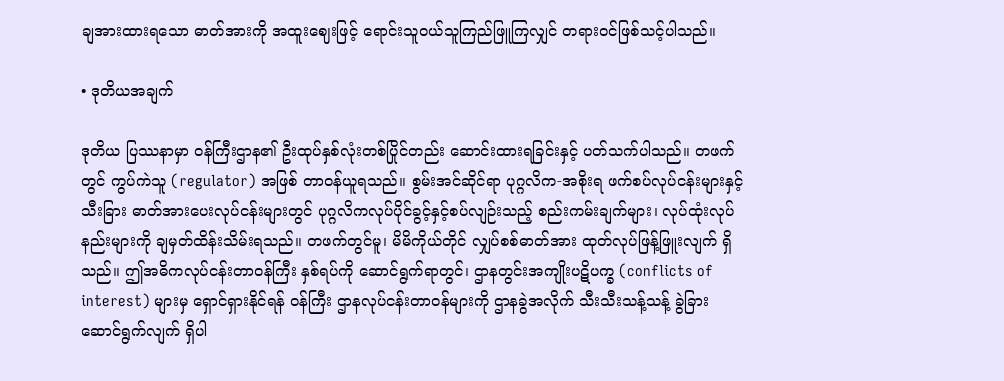ချအားထားရသော ဓာတ်အားကို အထူးဈေးဖြင့် ရောင်းသူဝယ်သူကြည်ဖြူကြလျှင် တရားဝင်ဖြစ်သင့်ပါသည်။

• ဒုတိယအချက်

ဒုတိယ ပြဿနာမှာ ဝန်ကြီးဌာန၏ ဦးထုပ်နှစ်လုံးတစ်ပြိုင်တည်း ဆောင်းထားရခြင်းနှင့် ပတ်သက်ပါသည်။ တဖက်တွင် ကွပ်ကဲသူ (regulator) အဖြစ် တာဝန်ယူရသည်။ စွမ်းအင်ဆိုင်ရာ ပုဂ္ဂလိက-အစိုးရ ဖက်စပ်လုပ်ငန်းများနှင့် သီးခြား ဓာတ်အားပေးလုပ်ငန်းများတွင် ပုဂ္ဂလိကလုပ်ပိုင်ခွင့်နှင့်စပ်လျဉ်းသည့် စည်းကမ်းချက်များ၊ လုပ်ထုံးလုပ်နည်းများကို ချမှတ်ထိန်းသိမ်းရသည်။ တဖက်တွင်မူ၊ မိမိကိုယ်တိုင် လျှပ်စစ်ဓာတ်အား ထုတ်လုပ်ဖြန့်ဖြူးလျက် ရှိသည်။ ဤအဓိကလုပ်ငန်းတာဝန်ကြီး နှစ်ရပ်ကို ဆောင်ရွက်ရာတွင်၊ ဌာနတွင်းအကျိုးပဋိပက္ခ (conflicts of interest) များမှ ရှောင်ရှားနိုင်ရန် ဝန်ကြီး ဌာနလုပ်ငန်းတာဝန်များကို ဌာနခွဲအလိုက် သီးသီးသန့်သန့် ခွဲခြားဆောင်ရွက်လျက် ရှိပါ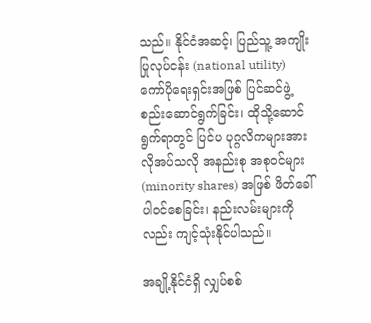သည်။ နိုင်ငံအဆင့်၊ ပြည်သူ့ အကျိုးပြုလုပ်ငန်း (national utility) ကော်ပိုရေးရှင်းအဖြစ် ပြင်ဆင်ဖွဲ့စည်းဆောင်ရွက်ခြင်း၊ ထိုသို့ဆောင်ရွက်ရာတွင် ပြင်ပ ပုဂ္ဂလိကများအား လိုအပ်သလို အနည်းစု အစုဝင်များ (minority shares) အဖြစ် ဖိတ်ခေါ်ပါဝင်စေခြင်း၊ နည်းလမ်းများကိုလည်း ကျင့်သုံးနိုင်ပါသည်။

အချို့နိုင်ငံရှိ လျှပ်စစ်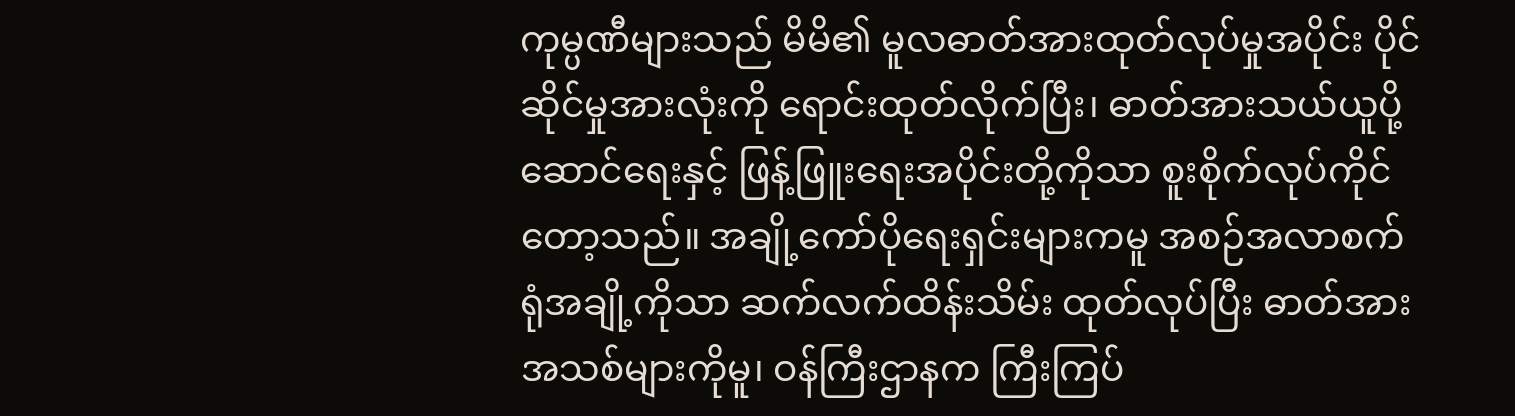ကုမ္ပဏီများသည် မိမိ၏ မူလဓာတ်အားထုတ်လုပ်မှုအပိုင်း ပိုင်ဆိုင်မှုအားလုံးကို ရောင်းထုတ်လိုက်ပြီး၊ ဓာတ်အားသယ်ယူပို့ဆောင်ရေးနှင့် ဖြန့်ဖြူးရေးအပိုင်းတို့ကိုသာ စူးစိုက်လုပ်ကိုင်တော့သည်။ အချို့ကော်ပိုရေးရှင်းများကမူ အစဉ်အလာစက်ရုံအချို့ကိုသာ ဆက်လက်ထိန်းသိမ်း ထုတ်လုပ်ပြီး ဓာတ်အားအသစ်များကိုမူ၊ ဝန်ကြီးဌာနက ကြီးကြပ်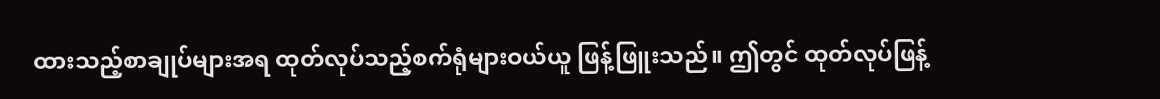ထားသည့်စာချုပ်များအရ ထုတ်လုပ်သည့်စက်ရုံများဝယ်ယူ ဖြန့်ဖြူးသည်။ ဤတွင် ထုတ်လုပ်ဖြန့်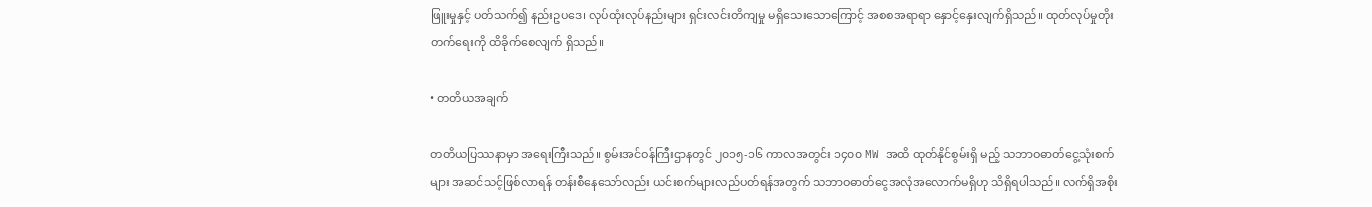ဖြူးမှုနှင့် ပတ်သက်၍ နည်းဥပဒေ၊ လုပ်ထုံးလုပ်နည်းများ ရှင်းလင်းတိကျမှု မရှိသေးသောကြောင့် အစစအရာရာ နှောင့်နှေးလျက်ရှိသည်။ ထုတ်လုပ်မှုတိုးတက်ရေးကို ထိခိုက်စေလျက် ရှိသည်။

• တတိယအချက်

တတိယပြဿနာမှာ အရေးကြီးသည်။ စွမ်းအင်ဝန်ကြီးဌာနတွင် ၂၀၁၅-၁၆ ကာလအတွင်း ၁၄၀၀ MW အထိ ထုတ်နိုင်စွမ်းရှိ မည့် သဘာဝဓာတ်ငွေ့သုံးစက်များ အဆင်သင့်ဖြစ်လာရန် တန်းစီနေသော်လည်း ယင်းစက်များလည်ပတ်ရန်အတွက် သဘာဝဓာတ်ငွေအလုံအလောက်မရှိဟု သိရှိရပါသည်။ လက်ရှိအစိုး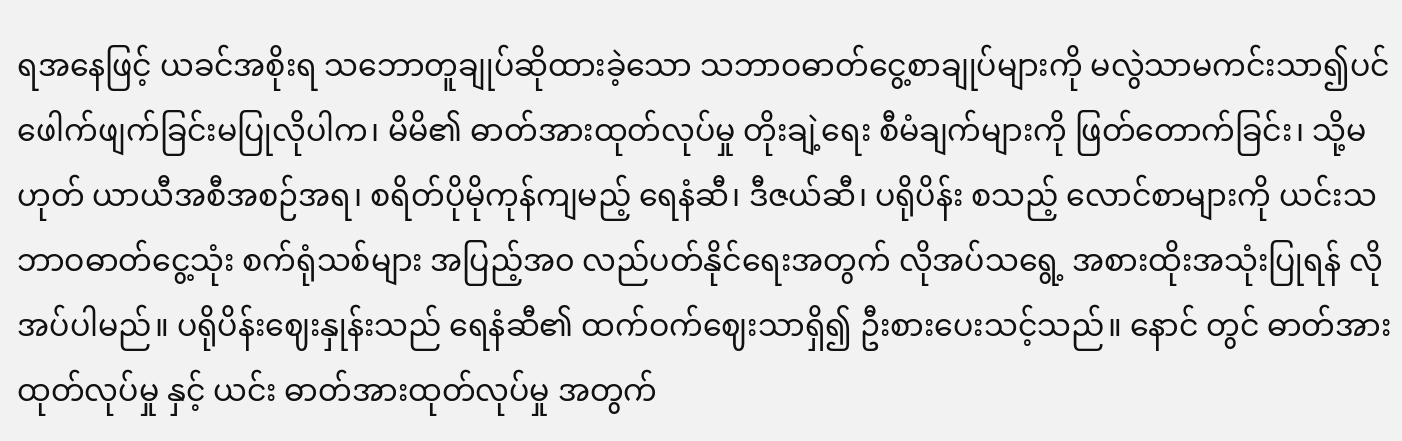ရအနေဖြင့် ယခင်အစိုးရ သဘောတူချုပ်ဆိုထားခဲ့သော သဘာဝဓာတ်ငွေ့စာချုပ်များကို မလွဲသာမကင်းသာ၍ပင် ဖေါက်ဖျက်ခြင်းမပြုလိုပါက၊ မိမိ၏ ဓာတ်အားထုတ်လုပ်မှု တိုးချဲ့ရေး စီမံချက်များကို ဖြတ်တောက်ခြင်း၊ သို့မဟုတ် ယာယီအစီအစဉ်အရ၊ စရိတ်ပိုမိုကုန်ကျမည့် ရေနံဆီ၊ ဒီဇယ်ဆီ၊ ပရိုပိန်း စသည့် လောင်စာများကို ယင်းသဘာဝဓာတ်ငွေ့သုံး စက်ရုံသစ်များ အပြည့်အ၀ လည်ပတ်နိုင်ရေးအတွက် လိုအပ်သရွေ့ အစားထိုးအသုံးပြုရန် လိုအပ်ပါမည်။ ပရိုပိန်းဈေးနှုန်းသည် ရေနံဆီ၏ ထက်ဝက်ဈေးသာရှိ၍ ဦးစားပေးသင့်သည်။ နောင် တွင် ဓာတ်အားထုတ်လုပ်မှု နှင့် ယင်း ဓာတ်အားထုတ်လုပ်မှု အတွက်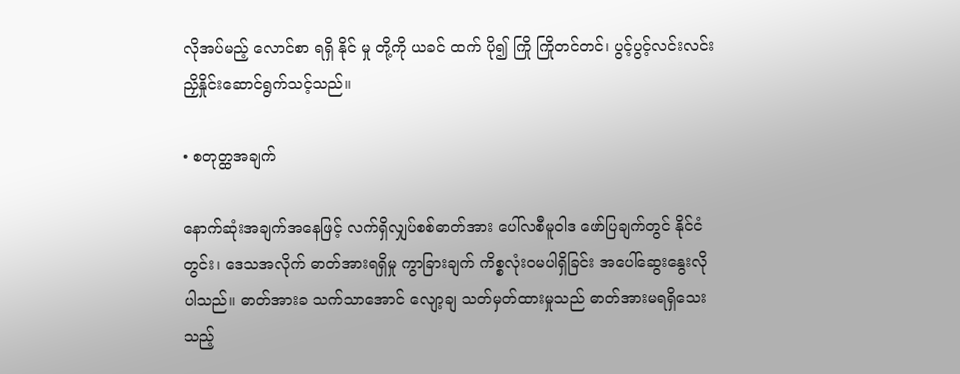လိုအပ်မည့် လောင်စာ ရရှိ နိုင် မှု တို့ကို ယခင် ထက် ပို၍ ကြို ကြိုတင်တင်၊ ပွင့်ပွင့်လင်းလင်း ညှိနှိုင်းဆောင်ရွက်သင့်သည်။

• စတုတ္ထအချက်

နောက်ဆုံးအချက်အနေဖြင့် လက်ရှိလျှပ်စစ်ဓာတ်အား ပေါ်လစီမူဝါဒ ဖော်ပြချက်တွင် နိုင်ငံတွင်း၊ ဒေသအလိုက် ဓာတ်အားရရှိမှု ကွာခြားချက် ကိစ္စလုံးဝမပါရှိခြင်း အပေါ်ဆွေးနွေးလိုပါသည်။ ဓာတ်အားခ သက်သာအောင် လျော့ချ သတ်မှတ်ထားမှုသည် ဓာတ်အားမရရှိသေးသည့်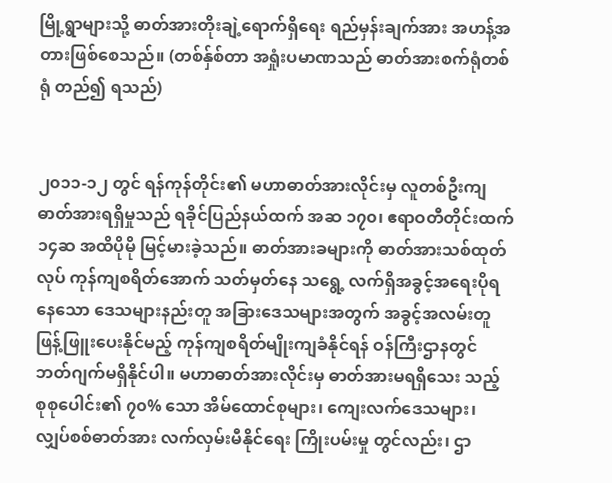မြို့ရွာများသို့ ဓာတ်အားတိုးချဲ့ရောက်ရှိရေး ရည်မှန်းချက်အား အဟန့်အတားဖြစ်စေသည်။ (တစ်နှ်စ်တာ အရှုံးပမာဏသည် ဓာတ်အားစက်ရုံတစ်ရုံ တည်၍ ရသည်)


၂၀၁၁-၁၂ တွင် ရန်ကုန်တိုင်း၏ မဟာဓာတ်အားလိုင်းမှ လူတစ်ဦးကျ ဓာတ်အားရရှိမှုသည် ရခိုင်ပြည်နယ်ထက် အဆ ၁၇၀၊ ဧရာဝတီတိုင်းထက် ၁၄ဆ အထိပိုမို မြင့်မားခဲ့သည်။ ဓာတ်အားခများကို ဓာတ်အားသစ်ထုတ်လုပ် ကုန်ကျစရိတ်အောက် သတ်မှတ်နေ သရွေ့ လက်ရှိအခွင့်အရေးပိုရနေသော ဒေသများနည်းတူ အခြားဒေသများအတွက် အခွင့်အလမ်းတူ ဖြန့်ဖြူးပေးနိုင်မည့် ကုန်ကျစရိတ်မျိုးကျခံနိုင်ရန် ဝန်ကြီးဌာနတွင် ဘတ်ဂျက်မရှိနိုင်ပါ။ မဟာဓာတ်အားလိုင်းမှ ဓာတ်အားမရရှိသေး သည့် စုစုပေါင်း၏ ၇၀% သော အိမ်ထောင်စုများ၊ ကျေးလက်ဒေသများ၊ လျှပ်စစ်ဓာတ်အား လက်လှမ်းမီနိုင်ရေး ကြိုးပမ်းမှု တွင်လည်း၊ ဌာ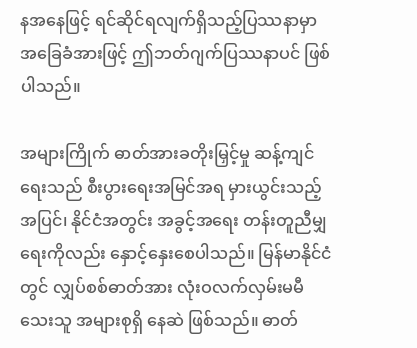နအနေဖြင့် ရင်ဆိုင်ရလျက်ရှိသည့်ပြဿနာမှာ အခြေခံအားဖြင့် ဤဘတ်ဂျက်ပြဿနာပင် ဖြစ်ပါသည်။

အများကြိုက် ဓာတ်အားခတိုးမြှင့်မှု ဆန့်ကျင်ရေးသည် စီးပွားရေးအမြင်အရ မှားယွင်းသည့်အပြင်၊ နိုင်ငံအတွင်း အခွင့်အရေး တန်းတူညီမျှရေးကိုလည်း နှောင့်နှေးစေပါသည်။ မြန်မာနိုင်ငံတွင် လျှပ်စစ်ဓာတ်အား လုံးဝလက်လှမ်းမမီသေးသူ အများစုရှိ နေဆဲ ဖြစ်သည်။ ဓာတ်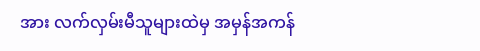အား လက်လှမ်းမီသူများထဲမှ အမှန်အကန်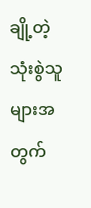ချို့တဲ့သုံးစွဲသူများအတွက်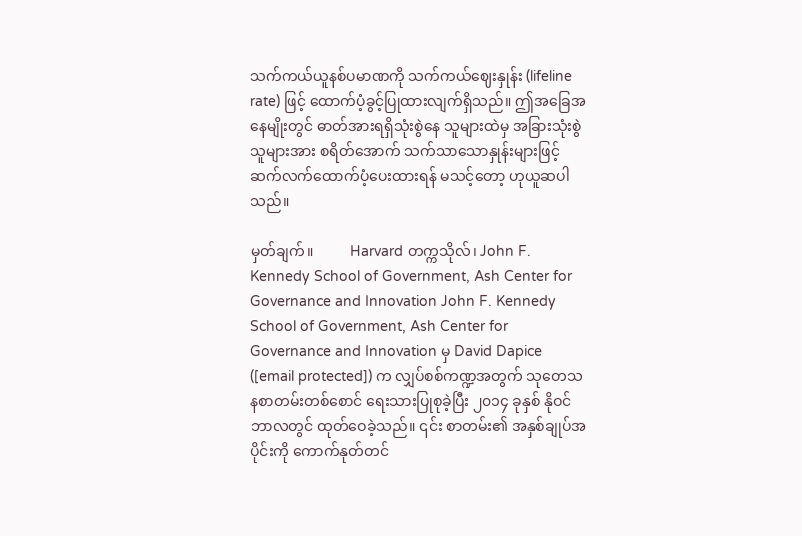သက်ကယ်ယူနစ်ပမာဏကို သက်ကယ်ဈေးနှုန်း (lifeline rate) ဖြင့် ထောက်ပံ့ခွင့်ပြုထားလျက်ရှိသည်။ ဤအခြေအနေမျိုးတွင် ဓာတ်အားရရှိသုံးစွဲနေ သူများထဲမှ အခြားသုံးစွဲသူများအား စရိတ်အောက် သက်သာသောနှုန်းများဖြင့် ဆက်လက်ထောက်ပံ့ပေးထားရန် မသင့်တော့ ဟုယူဆပါသည်။

မှတ်ချက်။          Harvard တက္ကသိုလ်၊ John F. Kennedy School of Government, Ash Center for Governance and Innovation John F. Kennedy School of Government, Ash Center for Governance and Innovation မှ David Dapice ([email protected]) က လျှပ်စစ်ကဏ္ဍအတွက် သုတေသနစာတမ်းတစ်စောင် ရေးသားပြုစုခဲ့ပြီး ၂၀၁၄ ခုနှစ် နိုဝင်ဘာလတွင် ထုတ်ဝေခဲ့သည်။ ၎င်း စာတမ်း၏ အနှစ်ချုပ်အပိုင်းကို ကောက်နုတ်တင်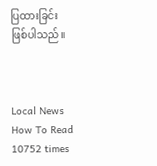ပြထားခြင်း ဖြစ်ပါသည်။



Local News How To Read 10752 times